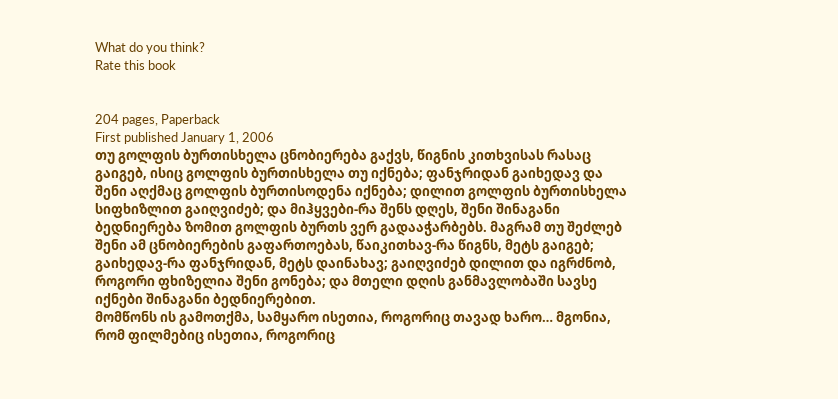What do you think?
Rate this book


204 pages, Paperback
First published January 1, 2006
თუ გოლფის ბურთისხელა ცნობიერება გაქვს, წიგნის კითხვისას რასაც გაიგებ, ისიც გოლფის ბურთისხელა თუ იქნება; ფანჯრიდან გაიხედავ და შენი აღქმაც გოლფის ბურთისოდენა იქნება; დილით გოლფის ბურთისხელა სიფხიზლით გაიღვიძებ; და მიჰყვები-რა შენს დღეს, შენი შინაგანი ბედნიერება ზომით გოლფის ბურთს ვერ გადააჭარბებს. მაგრამ თუ შეძლებ შენი ამ ცნობიერების გაფართოებას, წაიკითხავ-რა წიგნს, მეტს გაიგებ; გაიხედავ-რა ფანჯრიდან, მეტს დაინახავ; გაიღვიძებ დილით და იგრძნობ, როგორი ფხიზელია შენი გონება; და მთელი დღის განმავლობაში სავსე იქნები შინაგანი ბედნიერებით.
მომწონს ის გამოთქმა, სამყარო ისეთია, როგორიც თავად ხარო… მგონია, რომ ფილმებიც ისეთია, როგორიც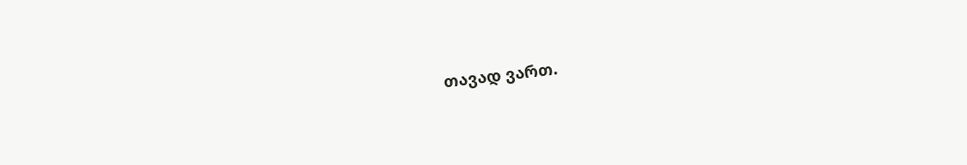თავად ვართ.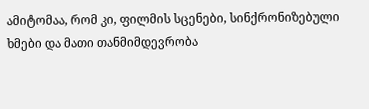ამიტომაა, რომ კი, ფილმის სცენები, სინქრონიზებული ხმები და მათი თანმიმდევრობა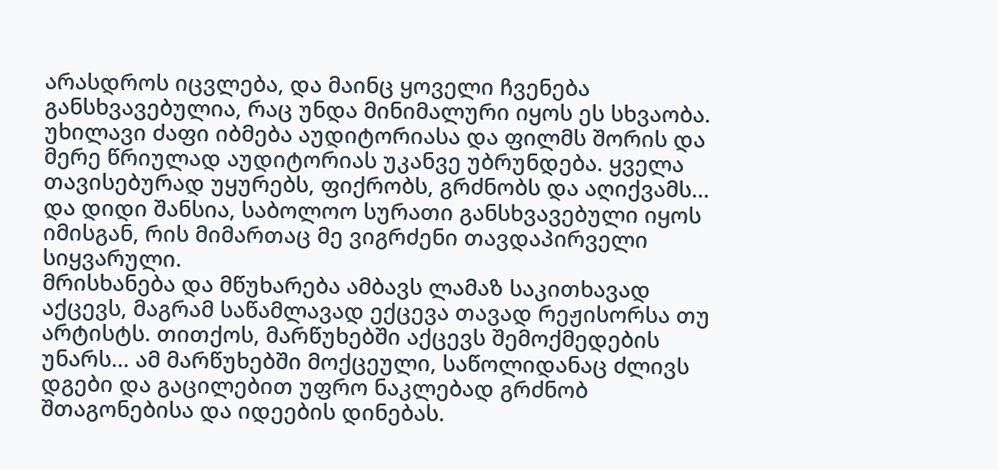არასდროს იცვლება, და მაინც ყოველი ჩვენება განსხვავებულია, რაც უნდა მინიმალური იყოს ეს სხვაობა. უხილავი ძაფი იბმება აუდიტორიასა და ფილმს შორის და მერე წრიულად აუდიტორიას უკანვე უბრუნდება. ყველა თავისებურად უყურებს, ფიქრობს, გრძნობს და აღიქვამს… და დიდი შანსია, საბოლოო სურათი განსხვავებული იყოს იმისგან, რის მიმართაც მე ვიგრძენი თავდაპირველი სიყვარული.
მრისხანება და მწუხარება ამბავს ლამაზ საკითხავად აქცევს, მაგრამ საწამლავად ექცევა თავად რეჟისორსა თუ არტისტს. თითქოს, მარწუხებში აქცევს შემოქმედების უნარს… ამ მარწუხებში მოქცეული, საწოლიდანაც ძლივს დგები და გაცილებით უფრო ნაკლებად გრძნობ შთაგონებისა და იდეების დინებას.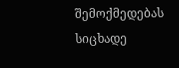შემოქმედებას სიცხადე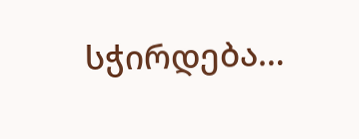სჭირდება…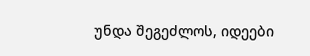უნდა შეგეძლოს, იდეები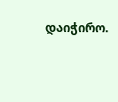დაიჭირო.